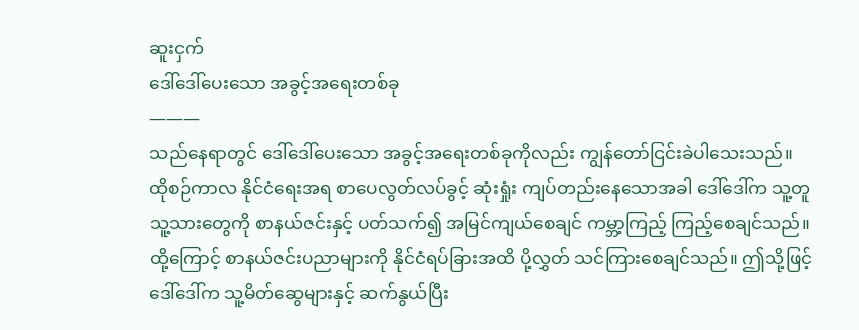ဆူးငှက်
ဒေါ်ဒေါ်ပေးသော အခွင့်အရေးတစ်ခု
———
သည်နေရာတွင် ဒေါ်ဒေါ်ပေးသော အခွင့်အရေးတစ်ခုကိုလည်း ကျွန်တော်ငြင်းခဲပါသေးသည်။ ထိုစဉ်ကာလ နိုင်ငံရေးအရ စာပေလွတ်လပ်ခွင့် ဆုံးရှုံး ကျပ်တည်းနေသောအခါ ဒေါ်ဒေါ်က သူ့တူ သူ့သားတွေကို စာနယ်ဇင်းနှင့် ပတ်သက်၍ အမြင်ကျယ်စေချင် ကမ္ဘာ့ကြည့် ကြည့်စေချင်သည်။ ထို့ကြောင့် စာနယ်ဇင်းပညာများကို နိုင်ငံရပ်ခြားအထိ ပို့လွှတ် သင်ကြားစေချင်သည်။ ဤသို့ဖြင့် ဒေါ်ဒေါ်က သူ့မိတ်ဆွေများနှင့် ဆက်နွယ်ပြီး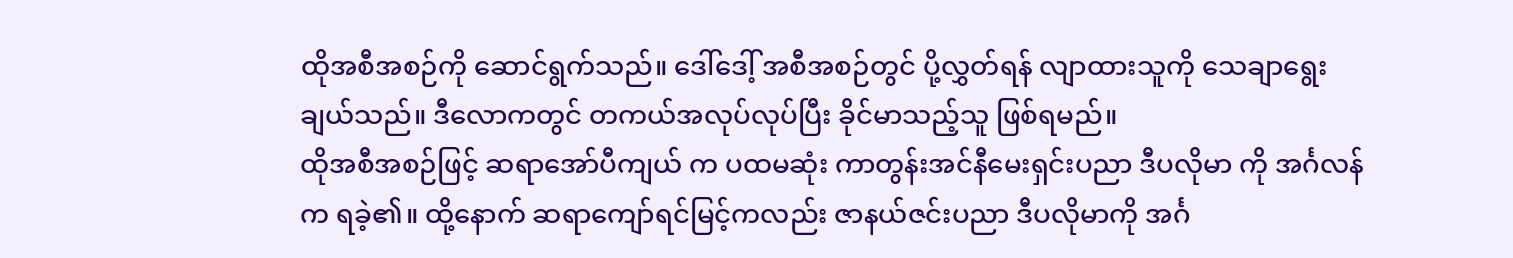ထိုအစီအစဉ်ကို ဆောင်ရွက်သည်။ ဒေါ်ဒေါ့် အစီအစဉ်တွင် ပို့လွှတ်ရန် လျာထားသူကို သေချာရွေးချယ်သည်။ ဒီလောကတွင် တကယ်အလုပ်လုပ်ပြီး ခိုင်မာသည့်သူ ဖြစ်ရမည်။
ထိုအစီအစဉ်ဖြင့် ဆရာအော်ပီကျယ် က ပထမဆုံး ကာတွန်းအင်နီမေးရှင်းပညာ ဒီပလိုမာ ကို အင်္ဂလန်က ရခဲ့၏။ ထို့နောက် ဆရာကျော်ရင်မြင့်ကလည်း ဇာနယ်ဇင်းပညာ ဒီပလိုမာကို အင်္ဂ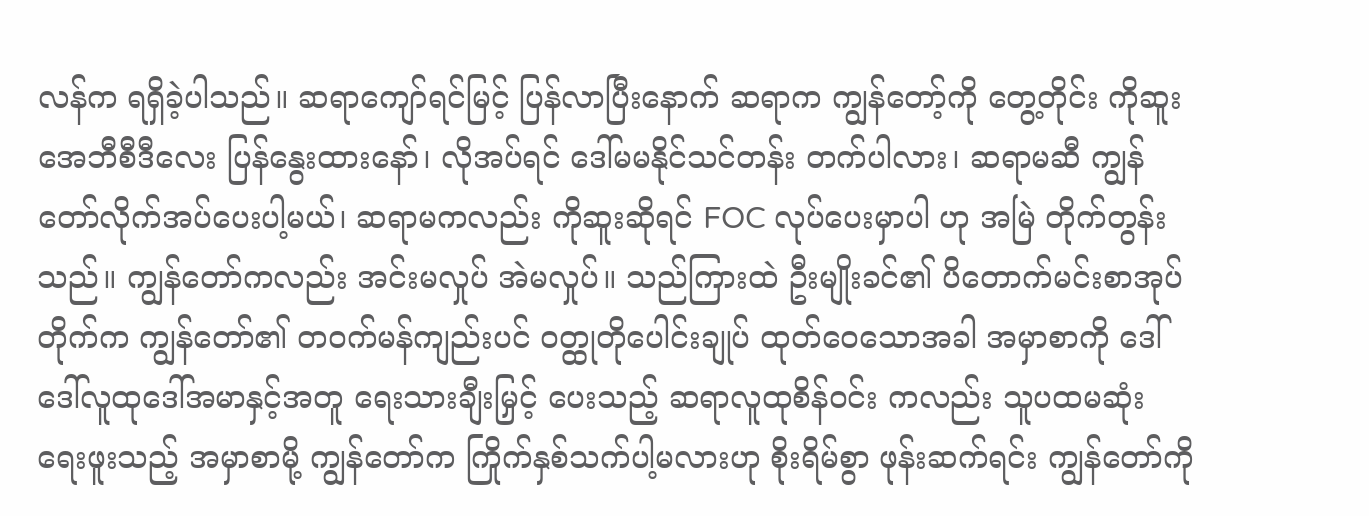လန်က ရရှိခဲ့ပါသည်။ ဆရာကျော်ရင်မြင့် ပြန်လာပြီးနောက် ဆရာက ကျွန်တော့်ကို တွေ့တိုင်း ကိုဆူး အေဘီစီဒီလေး ပြန်နွေးထားနော်၊ လိုအပ်ရင် ဒေါ်မမနိုင်သင်တန်း တက်ပါလား၊ ဆရာမဆီ ကျွန်တော်လိုက်အပ်ပေးပါ့မယ်၊ ဆရာမကလည်း ကိုဆူးဆိုရင် FOC လုပ်ပေးမှာပါ ဟု အမြဲ တိုက်တွန်းသည်။ ကျွန်တော်ကလည်း အင်းမလှုပ် အဲမလှုပ်။ သည်ကြားထဲ ဦးမျိုးခင်၏ ပိတောက်မင်းစာအုပ်တိုက်က ကျွန်တော်၏ တဝက်မန်ကျည်းပင် ဝတ္ထုတိုပေါင်းချုပ် ထုတ်ဝေသောအခါ အမှာစာကို ဒေါ်ဒေါ်လူထုဒေါ်အမာနှင့်အတူ ရေးသားချီးမြှင့် ပေးသည့် ဆရာလူထုစိန်ဝင်း ကလည်း သူပထမဆုံး ရေးဖူးသည့် အမှာစာမို့ ကျွန်တော်က ကြိုက်နှစ်သက်ပါ့မလားဟု စိုးရိမ်စွာ ဖုန်းဆက်ရင်း ကျွန်တော်ကို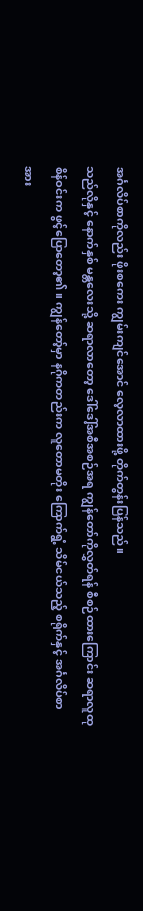အင်္ဂလိပ်စာကိုလည်း ဖိုးစကေး ကျွမ်းကျင်အောင် လေ့လာထားဖို့ တိုက်တွန်းပြန်သည်။
သည်လိုနှင့် နောက်နှစ် မန္တလေးသို့ ဆရာလာတော့ ဒေါ်ဒေါ့်အစီအစဉ်အရ ကျွန်တော်ကိုလွှတ်ရန် စီစဉ်ထားကြောင်း ဆရာလူထုစိန်ဝင်းက ဖွင့်ပြောတော့၏။ ကျွန်တော့်မှာ နဂိုကတည်းက လူတောမတိုး ကြောက်ရွံ့ သိမ်ငယ်သည့် စရိုက်နှင့် အင်္ဂလိပ်စာ အား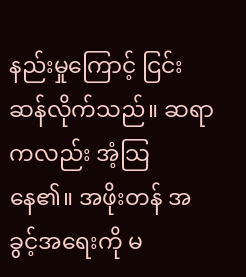နည်းမှုကြောင့် ငြင်းဆန်လိုက်သည်။ ဆရာကလည်း အံ့သြ နေ၏။ အဖိုးတန် အခွင့်အရေးကို မ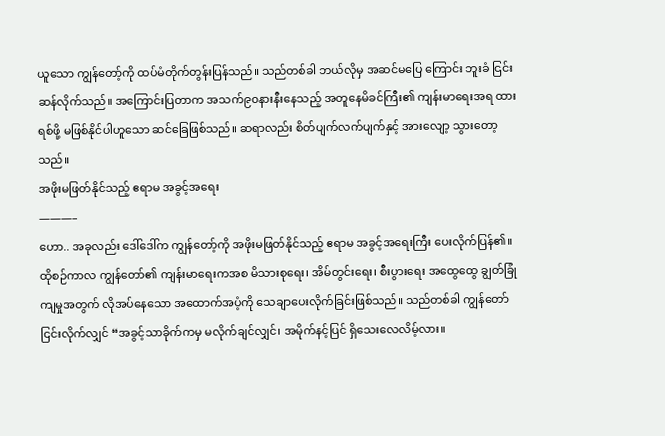ယူသော ကျွန်တော့်ကို ထပ်မံတိုက်တွန်းပြန်သည်။ သည်တစ်ခါ ဘယ်လိုမှ အဆင်မပြေ ကြောင်း ဘူးခံ ငြင်းဆန်လိုက်သည်။ အကြောင်းပြတာက အသက်၉၀နားနီးနေသည့် အတူနေမိခင်ကြီး၏ ကျန်းမာရေးအရ ထားရစ်ဖို့ မဖြစ်နိုင်ပါဟူသော ဆင်ခြေဖြစ်သည်။ ဆရာလည်း စိတ်ပျက်လက်ပျက်နှင့် အားလျော့ သွားတော့သည်။
အဖိုးမဖြတ်နိုင်သည့် ဧရာမ အခွင့်အရေး
———–
ဟော.. အခုလည်း ဒေါ်ဒေါ်က ကျွန်တော့်ကို အဖိုးမဖြတ်နိုင်သည့် ဧရာမ အခွင့်အရေးကြီး ပေးလိုက်ပြန်၏။ ထိုစဉ်ကာလ ကျွန်တော်၏ ကျန်းမာရေးကအစ မိသားစုရေး၊ အိမ်တွင်းရေး၊ စီးပွားရေး အထွေထွေ ချွတ်ခြုံကျမှုအတွက် လိုအပ်နေသော အထောက်အပံ့ကို သေချာပေးလိုက်ခြင်းဖြစ်သည်။ သည်တစ်ခါ ကျွန်တော်ငြင်းလိုက်လျှင် “အခွင့်သာခိုက်ကမှ မလိုက်ချင်လျှင်၊ အမိုက်နင့်ပြင် ရှိသေးလေလိမ့်လား။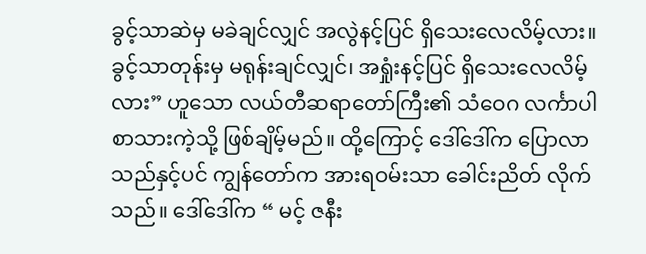ခွင့်သာဆဲမှ မခဲချင်လျှင် အလွဲနင့်ပြင် ရှိသေးလေလိမ့်လား။ ခွင့်သာတုန်းမှ မရုန်းချင်လျှင်၊ အရှုံးနင့်ပြင် ရှိသေးလေလိမ့်လား” ဟူသော လယ်တီဆရာတော်ကြီး၏ သံဝေဂ လင်္ကာပါ စာသားကဲ့သို့ ဖြစ်ချိမ့်မည်။ ထို့ကြောင့် ဒေါ်ဒေါ်က ပြောလာသည်နှင့်ပင် ကျွန်တော်က အားရဝမ်းသာ ခေါင်းညိတ် လိုက်သည်။ ဒေါ်ဒေါ်က “ မင့် ဇနီး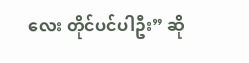လေး တိုင်ပင်ပါဦး” ဆို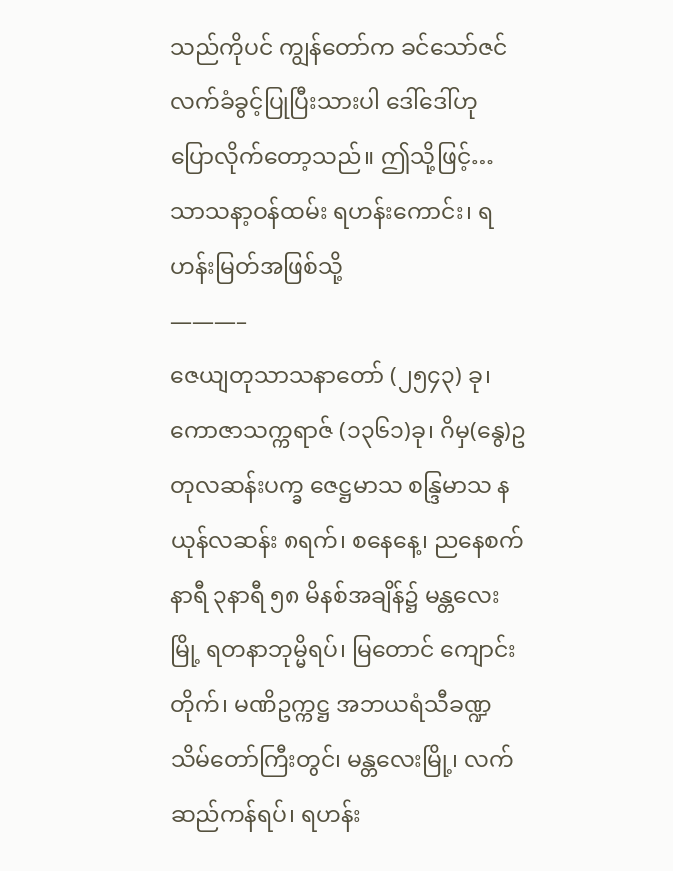သည်ကိုပင် ကျွန်တော်က ခင်သော်ဇင် လက်ခံခွင့်ပြုပြီးသားပါ ဒေါ်ဒေါ်ဟု ပြောလိုက်တော့သည်။ ဤသို့ဖြင့်…
သာသနာ့ဝန်ထမ်း ရဟန်းကောင်း၊ ရဟန်းမြတ်အဖြစ်သို့
———–
ဇေယျတုသာသနာတော် (၂၅၄၃) ခု၊ ကောဇာသက္ကရာဇ် (၁၃၆၁)ခု၊ ဂိမှ(နွေ)ဥတုလဆန်းပက္ခ ဇေဋ္ဌမာသ စန္ဒြမာသ နယုန်လဆန်း ၈ရက်၊ စနေနေ့၊ ညနေစက်နာရီ ၃နာရီ ၅၈ မိနစ်အချိန်၌ မန္တလေးမြို့ ရတနာဘုမ္မိရပ်၊ မြတောင် ကျောင်းတိုက်၊ မဏိဥက္ကဋ္ဌ အဘယရံသီခဏ္ဍသိမ်တော်ကြီးတွင်၊ မန္တလေးမြို့၊ လက်ဆည်ကန်ရပ်၊ ရဟန်း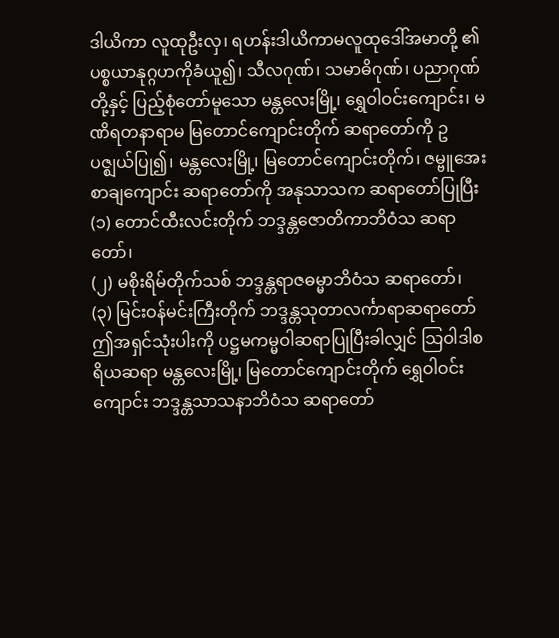ဒါယိကာ လူထုဦးလှ၊ ရဟန်းဒါယိကာမလူထုဒေါ်အမာတို့ ၏ ပစ္စယာနုဂ္ဂဟကိုခံယူ၍၊ သီလဂုဏ်၊ သမာဓိဂုဏ်၊ ပညာဂုဏ်တို့နှင့် ပြည့်စုံတော်မူသော မန္တလေးမြို့၊ ရွှေဝါဝင်းကျောင်း၊ မဏိရတနာရာမ မြတောင်ကျောင်းတိုက် ဆရာတော်ကို ဥပဇ္ဈယ်ပြု၍၊ မန္တလေးမြို့၊ မြတောင်ကျောင်းတိုက်၊ ဇမ္ဗူအေးစာချကျောင်း ဆရာတော်ကို အနုသာသက ဆရာတော်ပြုပြီး
(၁) တောင်ထီးလင်းတိုက် ဘဒ္ဒန္တဇောတိကာဘိဝံသ ဆရာတော်၊
(၂) မစိုးရိမ်တိုက်သစ် ဘဒ္ဒန္တရာဇဓမ္မာဘိဝံသ ဆရာတော်၊
(၃) မြင်းဝန်မင်းကြီးတိုက် ဘဒ္ဒန္တသုတာလင်္ကာရာဆရာတော်
ဤအရှင်သုံးပါးကို ပဋ္ဌမကမ္မဝါဆရာပြုပြီးခါလျှင် သြဝါဒါစရိယဆရာ မန္တလေးမြို့၊ မြတောင်ကျောင်းတိုက် ရွှေဝါဝင်းကျောင်း ဘဒ္ဒန္တသာသနာဘိဝံသ ဆရာတော်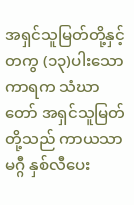အရှင်သူမြတ်တို့နှင့်တကွ (၁၃)ပါးသောကာရက သံဃာတော် အရှင်သူမြတ်တို့သည် ကာယသာမဂ္ဂီ နှစ်လီပေး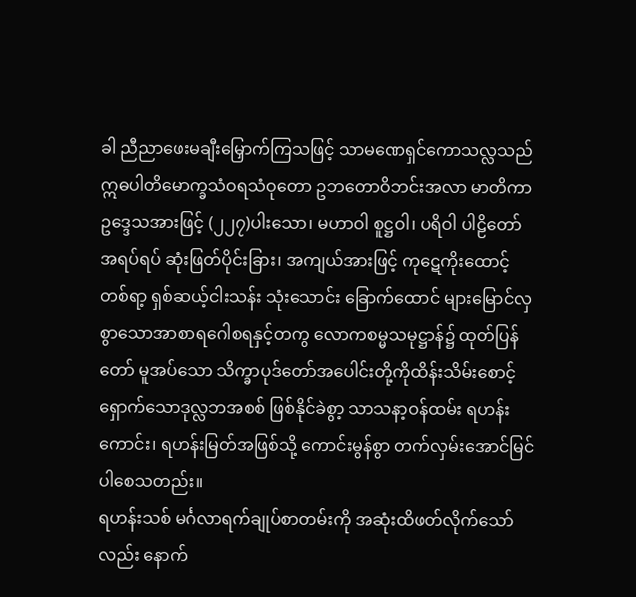ခါ ညီညာဖေးမချီးမြှောက်ကြသဖြင့် သာမဏေရှင်ကောသလ္လသည် ဣဓပါတိမောက္ခသံဝရသံဝုတော ဥဘတောဝိဘင်းအလာ မာတိကာဥဒ္ဒေသအားဖြင့် (၂၂၇)ပါးသော၊ မဟာဝါ စူဋ္ဌဝါ၊ ပရိဝါ ပါဠိတော် အရပ်ရပ် ဆုံးဖြတ်ပိုင်းခြား၊ အကျယ်အားဖြင့် ကုဋေကိုးထောင့်တစ်ရာ့ ရှစ်ဆယ့်ငါးသန်း သုံးသောင်း ခြောက်ထောင် များမြောင်လှစွာသောအာစာရဂေါစရနှင့်တကွ လောကစမ္မသမုဋ္ဌာန်၌ ထုတ်ပြန်တော် မူအပ်သော သိက္ခာပုဒ်တော်အပေါင်းတို့ကိုထိန်းသိမ်းစောင့်ရှောက်သောဒုလ္လဘအစစ် ဖြစ်နိုင်ခဲစွာ့ သာသနာ့ဝန်ထမ်း ရဟန်းကောင်း၊ ရဟန်းမြတ်အဖြစ်သို့ ကောင်းမွန်စွာ တက်လှမ်းအောင်မြင်ပါစေသတည်း။
ရဟန်းသစ် မင်္ဂလာရက်ချုပ်စာတမ်းကို အဆုံးထိဖတ်လိုက်သော်လည်း နောက်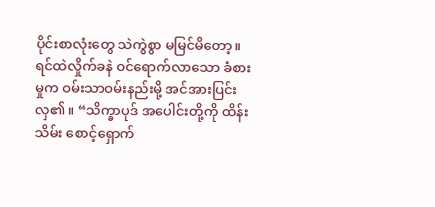ပိုင်းစာလုံးတွေ သဲကွဲစွာ မမြင်မိတော့။ ရင်ထဲလှိုက်ခနဲ ဝင်ရောက်လာသော ခံစားမှုက ဝမ်းသာဝမ်းနည်းမို့ အင်အားပြင်းလှ၏။ “သိက္ခာပုဒ် အပေါင်းတို့ကို ထိန်းသိမ်း စောင့်ရှောက်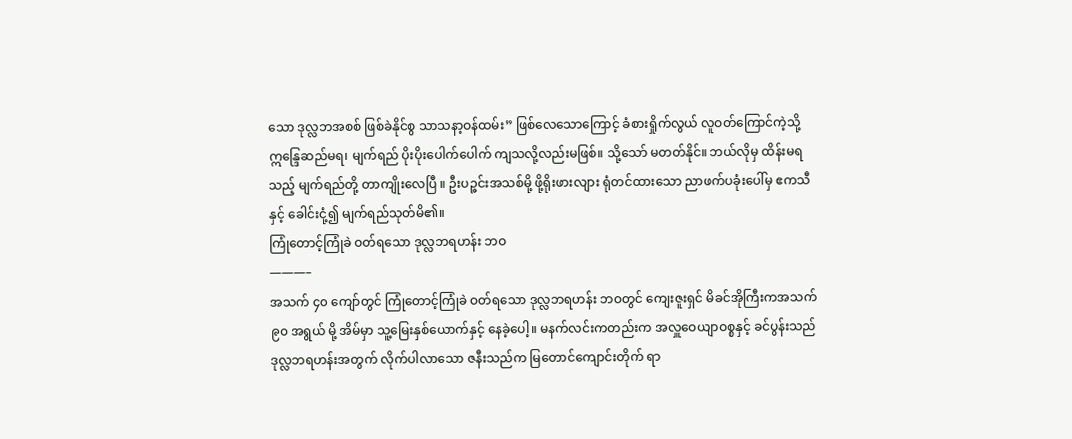သော ဒုလ္လဘအစစ် ဖြစ်ခဲနိုင်စွ သာသနာ့ဝန်ထမ်း” ဖြစ်လေသောကြောင့် ခံစားရှိုက်လွယ် လူဝတ်ကြောင်ကဲ့သို့ ဣန္ဒြေဆည်မရ၊ မျက်ရည် ပိုးပိုးပေါက်ပေါက် ကျသလို့လည်းမဖြစ်။ သို့သော် မတတ်နိုင်။ ဘယ်လိုမှ ထိန်းမရသည့် မျက်ရည်တို့ တာကျိုးလေပြီ ။ ဦးပဉ္ဇင်းအသစ်မို့ ဖို့ရိုးဖားလျား ရုံတင်ထားသော ညာဖက်ပခုံးပေါ်မှ ဧကသီနှင့် ခေါင်းငုံ့၍ မျက်ရည်သုတ်မိ၏။
ကြုံတောင့်ကြုံခဲ ဝတ်ရသော ဒုလ္လဘရဟန်း ဘဝ
———–
အသက် ၄၀ ကျော်တွင် ကြုံတောင့်ကြုံခဲ ဝတ်ရသော ဒုလ္လဘရဟန်း ဘဝတွင် ကျေးဇူးရှင် မိခင်အိုကြီးကအသက် ၉၀ အရွယ် မို့ အိမ်မှာ သူ့မြေးနှစ်ယောက်နှင့် နေခဲ့ပေါ့။ မနက်လင်းကတည်းက အလှူဝေယျာဝစ္စနှင့် ခင်ပွန်းသည် ဒုလ္လဘရဟန်းအတွက် လိုက်ပါလာသော ဇနီးသည်က မြတောင်ကျောင်းတိုက် ရာ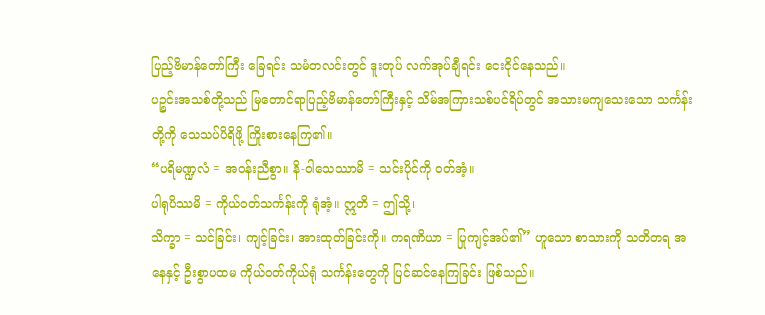ပြည့်ဗိမာန်တော်ကြီး ခြေရင်း သမံတလင်းတွင် ဒူးတုပ် လက်အုပ်ချီရင်း ငေးငိုင်နေသည်။
ပဉ္စင်းအသစ်တို့သည် မြတောင်ရာပြည့်ဗိမာန်တော်ကြီးနှင့် သိမ်အကြားသစ်ပင်ရိပ်တွင် အသားမကျသေးသော သင်္ကန်းတို့ကို သေသပ်ပိရိဖို့ ကြိုးစားနေကြ၏။
“ပရိမဏ္ဍလံ = အဝန်းညီစွာ။ နိ-ဝါသေဿာမိ = သင်းပိုင်ကို ဝတ်အံ့။
ပါရုပိဿမိ = ကိုယ်ဝတ်သင်္ကန်းကို ရုံအံ့။ ဣတိ = ဤသို့၊
သိက္ခာ = သင်ခြင်း၊ ကျင့်ခြင်း၊ အားထုတ်ခြင်းကို။ ကရဏိယာ = ပြုကျင့်အပ်၏” ဟူသော စာသားကို သတိတရ အနေနှင့် ဦးစွာပထမ ကိုယ်ဝတ်ကိုယ်ရုံ သင်္ကန်းတွေကို ပြင်ဆင်နေကြခြင်း ဖြစ်သည်။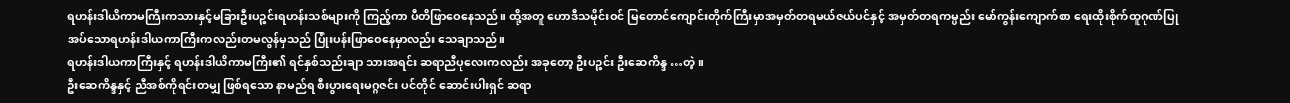ရဟန်းဒါယိကာမကြီးကသားနှင့်မခြားဦးပဉ္စင်းရဟန်းသစ်များကို ကြည့်ကာ ပီတိဖြာဝေနေသည်။ ထို့အတူ ဟောဒီသမိုင်းဝင် မြတောင်ကျောင်းတိုက်ကြီးမှာအမှတ်တရမယ်ဇယ်ပင်နှင့် အမှတ်တရကမ္ပည်း မော်ကွန်းကျောက်စာ ရေးထိုးစိုက်ထူဂုဏ်ပြုအပ်သောရဟန်းဒါယကာကြီးကလည်းတမလွန်မှသည် ပြုံးပန်းဖြာဝေနေမှာလည်း သေချာသည်။
ရဟန်းဒါယကာကြီးနှင့် ရဟန်းဒါယိကာမကြီး၏ ရင်နှစ်သည်းချာ သားအရင်း ဆရာညီပုလေးကလည်း အခုတော့ ဦးပဉ္စင်း ဦးဆေကိန္ဒ …တဲ့။
ဦးဆေကိန္ဒနှင့် ညီအစ်ကိုရင်းတမျှ ဖြစ်ရသော နာမည်ရ စီးပွားရေးမဂ္ဂဇင်း ပင်တိုင် ဆောင်းပါးရှင် ဆရာ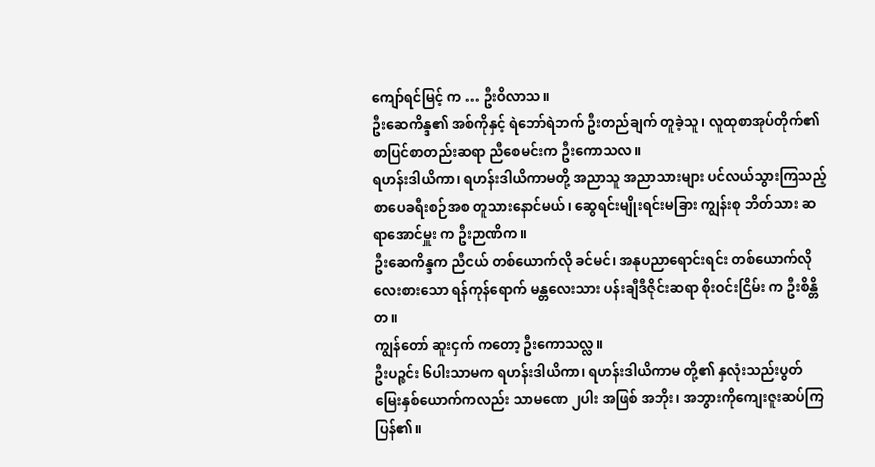ကျော်ရင်မြင့် က … ဦးဝိလာသ။
ဦးဆေကိန္ဒ၏ အစ်ကိုနှင့် ရဲဘော်ရဲဘက် ဦးတည်ချက် တူခဲ့သူ၊ လူထုစာအုပ်တိုက်၏ စာပြင်စာတည်းဆရာ ညီစေမင်းက ဦးကောသလ။
ရဟန်းဒါယိကာ၊ ရဟန်းဒါယိကာမတို့ အညာသူ အညာသားများ ပင်လယ်သွားကြသည့် စာပေခရီးစဉ်အစ တူသားနောင်မယ်၊ ဆွေရင်းမျိုးရင်းမခြား ကျွန်းစု ဘိတ်သား ဆရာအောင်မှူး က ဦးဉာဏိက။
ဦးဆေကိန္ဒက ညီငယ် တစ်ယောက်လို ခင်မင်၊ အနုပညာရောင်းရင်း တစ်ယောက်လို လေးစားသော ရန်ကုန်ရောက် မန္တလေးသား ပန်းချီဒီဇိုင်းဆရာ စိုးဝင်းငြိမ်း က ဦးစိန္တိတ။
ကျွန်တော် ဆူးငှက် ကတော့ ဦးကောသလ္လ။
ဦးပဉ္စင်း ၆ပါးသာမက ရဟန်းဒါယိကာ၊ ရဟန်းဒါယိကာမ တို့၏ နှလုံးသည်းပွတ် မြေးနှစ်ယောက်ကလည်း သာမဏေ ၂ပါး အဖြစ် အဘိုး၊ အဘွားကိုကျေးဇူးဆပ်ကြပြန်၏။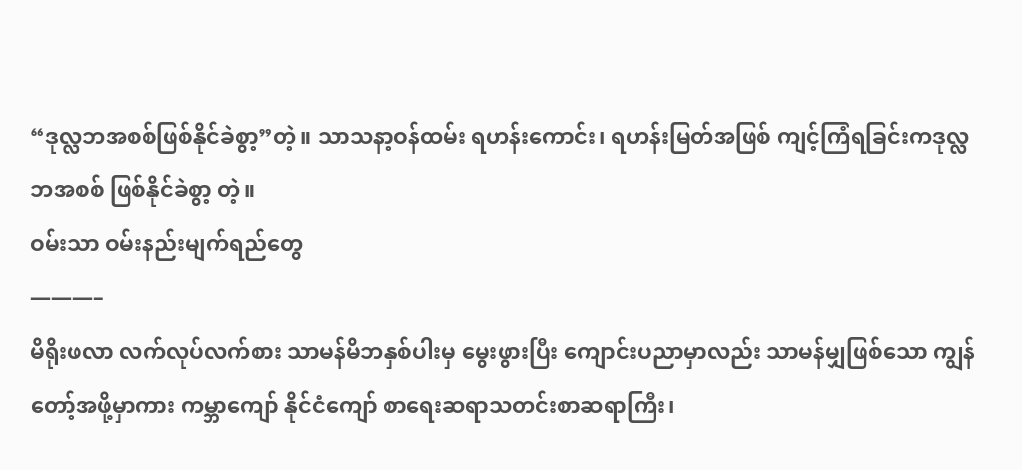“ဒုလ္လဘအစစ်ဖြစ်နိုင်ခဲစွာ့”တဲ့။ သာသနာ့ဝန်ထမ်း ရဟန်းကောင်း၊ ရဟန်းမြတ်အဖြစ် ကျင့်ကြံရခြင်းကဒုလ္လဘအစစ် ဖြစ်နိုင်ခဲစွာ့ တဲ့။
ဝမ်းသာ ဝမ်းနည်းမျက်ရည်တွေ
———–
မိရိုးဖလာ လက်လုပ်လက်စား သာမန်မိဘနှစ်ပါးမှ မွေးဖွားပြီး ကျောင်းပညာမှာလည်း သာမန်မျှဖြစ်သော ကျွန်တော့်အဖို့မှာကား ကမ္ဘာကျော် နိုင်ငံကျော် စာရေးဆရာသတင်းစာဆရာကြီး၊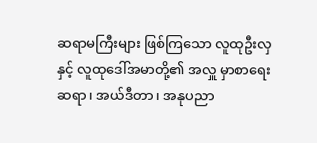ဆရာမကြီးများ ဖြစ်ကြသော လူထုဦးလှ နှင့် လူထုဒေါ်အမာတို့၏ အလှူ မှာစာရေးဆရာ၊ အယ်ဒီတာ၊ အနုပညာ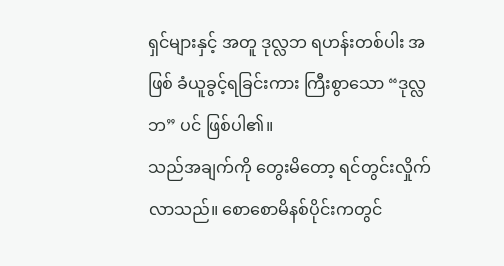ရှင်များနှင့် အတူ ဒုလ္လဘ ရဟန်းတစ်ပါး အဖြစ် ခံယူခွင့်ရခြင်းကား ကြီးစွာသော “ဒုလ္လဘ” ပင် ဖြစ်ပါ၏။
သည်အချက်ကို တွေးမိတော့ ရင်တွင်းလှိုက်လာသည်။ စောစောမိနစ်ပိုင်းကတွင်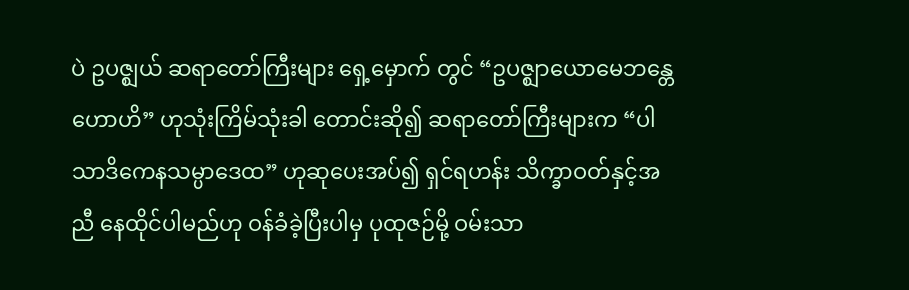ပဲ ဥပဇ္ဈယ် ဆရာတော်ကြီးများ ရှေ့မှောက် တွင် “ဥပဇ္ဈာယောမေဘန္တေ ဟောဟိ” ဟုသုံးကြိမ်သုံးခါ တောင်းဆို၍ ဆရာတော်ကြီးများက “ပါသာဒိကေနသမ္ပာဒေထ” ဟုဆုပေးအပ်၍ ရှင်ရဟန်း သိက္ခာဝတ်နှင့်အညီ နေထိုင်ပါမည်ဟု ဝန်ခံခဲ့ပြီးပါမှ ပုထုဇဉ်မို့ ဝမ်းသာ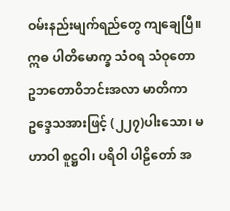ဝမ်းနည်းမျက်ရည်တွေ ကျချေပြီ။
ဣဓ ပါတိမောက္ခ သံဝရ သံဝုတော ဥဘတောဝိဘင်းအလာ မာတိကာဥဒ္ဒေသအားဖြင့် (၂၂၇)ပါးသော၊ မဟာဝါ စူဋ္ဌဝါ၊ ပရိဝါ ပါဠိတော် အ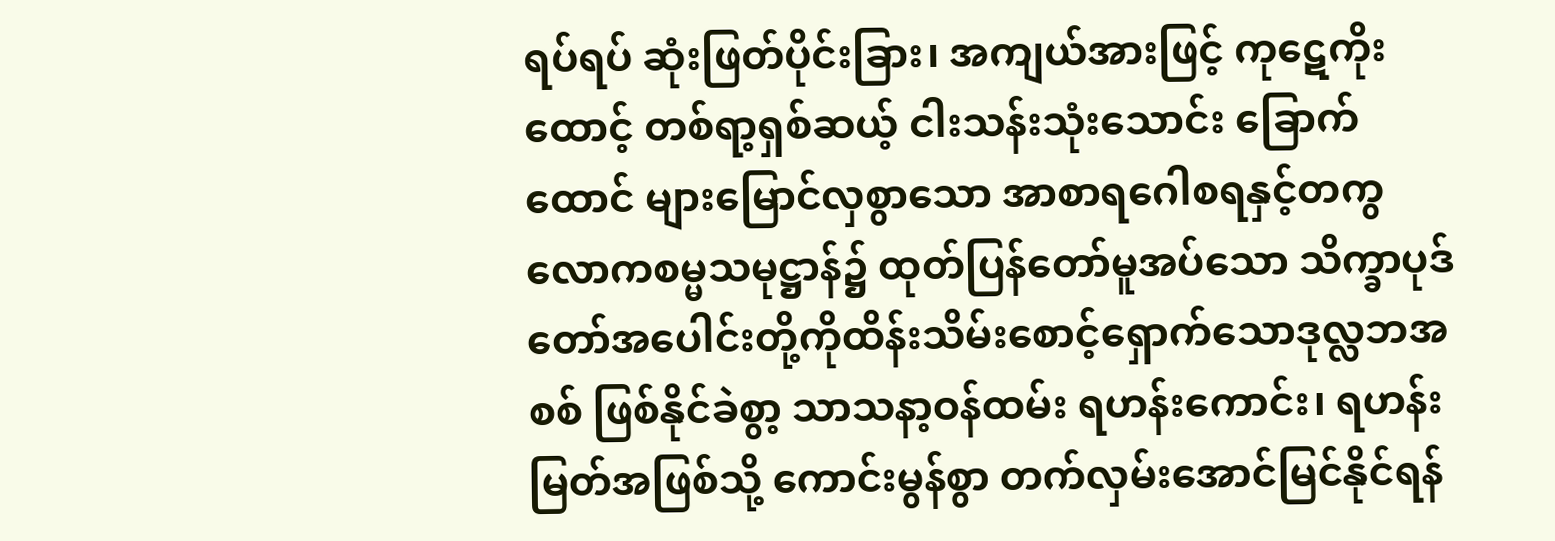ရပ်ရပ် ဆုံးဖြတ်ပိုင်းခြား၊ အကျယ်အားဖြင့် ကုဋေကိုးထောင့် တစ်ရာ့ရှစ်ဆယ့် ငါးသန်းသုံးသောင်း ခြောက်ထောင် များမြောင်လှစွာသော အာစာရဂေါစရနှင့်တကွ လောကစမ္မသမုဋ္ဌာန်၌ ထုတ်ပြန်တော်မူအပ်သော သိက္ခာပုဒ်တော်အပေါင်းတို့ကိုထိန်းသိမ်းစောင့်ရှောက်သောဒုလ္လဘအစစ် ဖြစ်နိုင်ခဲစွာ့ သာသနာ့ဝန်ထမ်း ရဟန်းကောင်း၊ ရဟန်းမြတ်အဖြစ်သို့ ကောင်းမွန်စွာ တက်လှမ်းအောင်မြင်နိုင်ရန်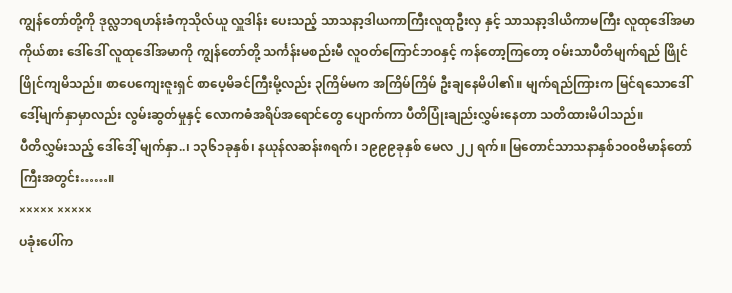ကျွန်တော်တို့ကို ဒုလ္လဘရဟန်းခံကုသိုလ်ယူ လှူဒါန်း ပေးသည့် သာသနာ့ဒါယကာကြီးလူထုဦးလှ နှင့် သာသနာ့ဒါယိကာမကြီး လူထုဒေါ်အမာကိုယ်စား ဒေါ်ဒေါ် လူထုဒေါ်အမာကို ကျွန်တော်တို့ သင်္ကန်းမစည်းမီ လူဝတ်ကြောင်ဘဝနှင့် ကန်တော့ကြတော့ ဝမ်းသာပီတိမျက်ရည် ဖြိုင်ဖြိုင်ကျမိသည်။ စာပေကျေးဇူးရှင် စာပေ့မိခင်ကြီးမို့လည်း ၃ကြိမ်မက အကြိမ်ကြိမ် ဦးချနေမိပါ၏။ မျက်ရည်ကြားက မြင်ရသောဒေါ်ဒေါ့်မျက်နှာမှာလည်း လွမ်းဆွတ်မှုနှင့် လောကဓံအရိပ်အရောင်တွေ ပျောက်ကာ ပီတိပြုံးချည်းလွှမ်းနေတာ သတိထားမိပါသည်။
ပီတိလွှမ်းသည့် ဒေါ်ဒေါ့် မျက်နှာ..၊ ၁၃၆၁ခုနှစ်၊ နယုန်လဆန်း၈ရက်၊ ၁၉၉၉ခုနှစ် မေလ ၂၂ ရက်။ မြတောင်သာသနာနှစ်၁၀၀ဗိမာန်တော်ကြီးအတွင်း……။
××××× ×××××
ပခုံးပေါ်က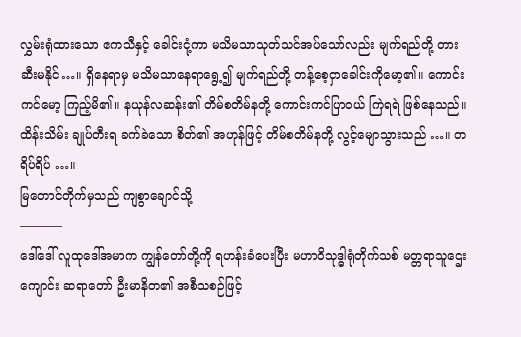လွှမ်းရုံထားသော ဧကသီနှင့် ခေါင်းငုံ့ကာ မသိမသာသုတ်သင်အပ်သော်လည်း မျက်ရည်တို့ တားဆီးမနိုင်…။ ရှိနေရာမှ မသိမသာနေရာရွေ့၍ မျက်ရည်တို့ တန့်စေ့ငှာခေါင်းကိုမော့၏။ ကောင်းကင်မော့ ကြည့်မိ၏။ နယုန်လဆန်း၏ တိမ်စတိမ်နတို့ ကောင်းကင်ပြာဝယ် ကြဲရရဲ ဖြစ်နေသည်။ထိန်းသိမ်း ချုပ်တီးရ ခက်ခဲသော စိတ်၏ အဟုန်ဖြင့် တိမ်စတိမ်နတို့ လွင့်မျောသွားသည် …။ တရိပ်ရိပ် …။
မြတောင်တိုက်မှသည် ကျစွာချောင်သို့
———–
ဒေါ်ဒေါ် လူထုဒေါ်အမာက ကျွန်တော်တို့ကို ရဟန်းခံပေးပြီး မဟာဝိသုဒ္ဓါရုံတိုက်သစ် မတ္တရာသူဌေးကျောင်း ဆရာတော် ဦးမာနိတ၏ အစီသစဉ်ဖြင့်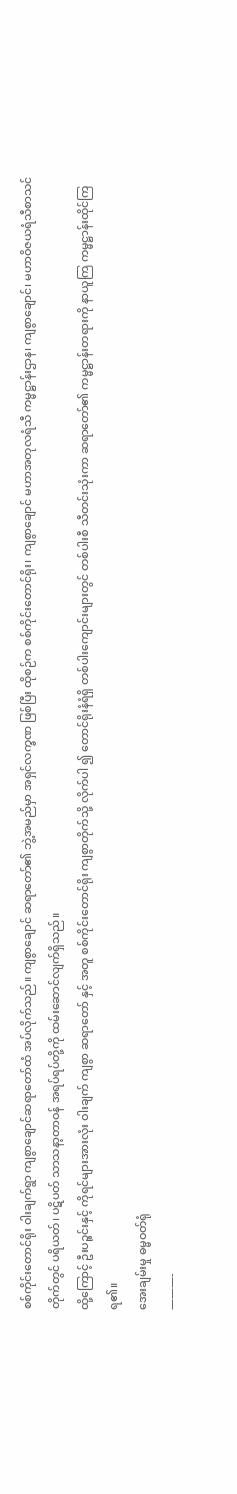စစ်ကိုင်းတောင်ရိုး ဝါးချက်ရွာ ကျစွာချောင်ဆရာတော်ထံ အပ်လိုက်သည်။ ကျစွာချောင် ဆရာတော်၏ ဘွဲ့အမည်မှာ အရှင်လက္ခဏ ဖြစ်ပြီး ထိုစဉ်က စစ်ကိုင်းတောင်ရိုး၊ ကျစွာချောင် မဟာအတုလရံသီ ကမ္မဋ္ဌာန်းဌာန၊ ကျစွာချောင်၊ မဟာဝိဇယရံသီစာသင်တိုက်တွင် ပရိယတ်၊ ပဋိပတ် သာသနာ့တာဝန် အရပ်ရပ်တို့ကို ထမ်းဆောင်လျက်ရှိသည်။
ထို့ကြောင့် ဦးပဉ္စင်းနှင့် ကိုရင်များအားလုံး ဝါးချက် ကျစွာ ဆရာတော် နှင့် အတူ စစ်ကိုင်းတောင်ရိုး ကျစွာတိုက်သို့ လိုက်ပါ ၍ တောင်ရိုးနံရံရှိ တစ်ပါးကျောင်းများတွင် တစ်ပါးစီ သီတင်းသုံးကာ ဆရာတော်၏ ကမ္မဋ္ဌာန်းတရားကို နာယူကြ ကမ္မဋ္ဌာန်းထိုင်ကြရ၏။
အေးချမ်းမှု ဓမ္မဝတ်ရုံ
———-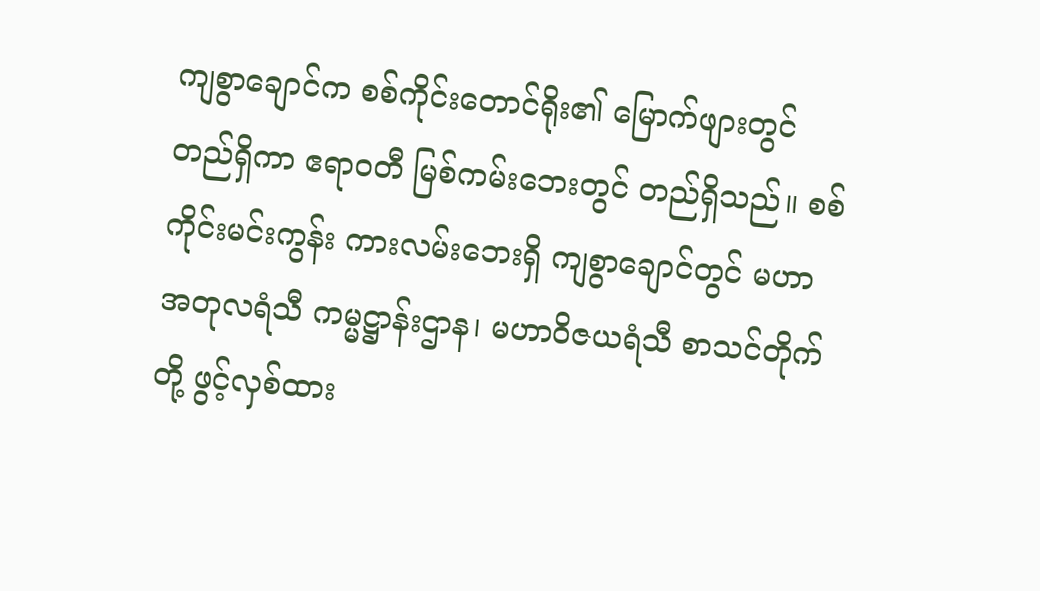ကျစွာချောင်က စစ်ကိုင်းတောင်ရိုး၏ မြောက်ဖျားတွင် တည်ရှိကာ ဧရာဝတီ မြစ်ကမ်းဘေးတွင် တည်ရှိသည်။ စစ်ကိုင်းမင်းကွန်း ကားလမ်းဘေးရှိ ကျစွာချောင်တွင် မဟာအတုလရံသီ ကမ္မဋ္ဌာန်းဌာန၊ မဟာဝိဇယရံသီ စာသင်တိုက်တို့ ဖွင့်လှစ်ထား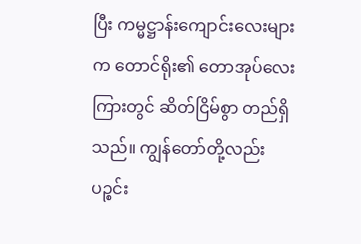ပြီး ကမ္မဋ္ဌာန်းကျောင်းလေးများက တောင်ရိုး၏ တောအုပ်လေးကြားတွင် ဆိတ်ငြိမ်စွာ တည်ရှိသည်။ ကျွန်တော်တို့လည်း ပဉ္စင်း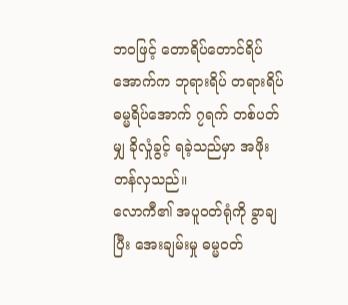ဘဝဖြင့် တောရိပ်တောင်ရိပ်အောက်က ဘုရားရိပ် တရားရိပ် ဓမ္မရိပ်အောက် ၇ရက် တစ်ပတ်မျှ ခိုလှုံခွင့် ရခဲ့သည်မှာ အဖိုးတန်လှသည်။
လောကီ၏ အပူဝတ်ရုံကို ခွာချပြီး အေးချမ်းမှု ဓမ္မဝတ်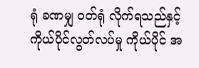ရုံ ခဏမျှ ဝတ်ရုံ လိုက်ရသည်နှင့် ကိုယ်ပိုင်လွတ်လပ်မှု ကိုယ်ပိုင် အ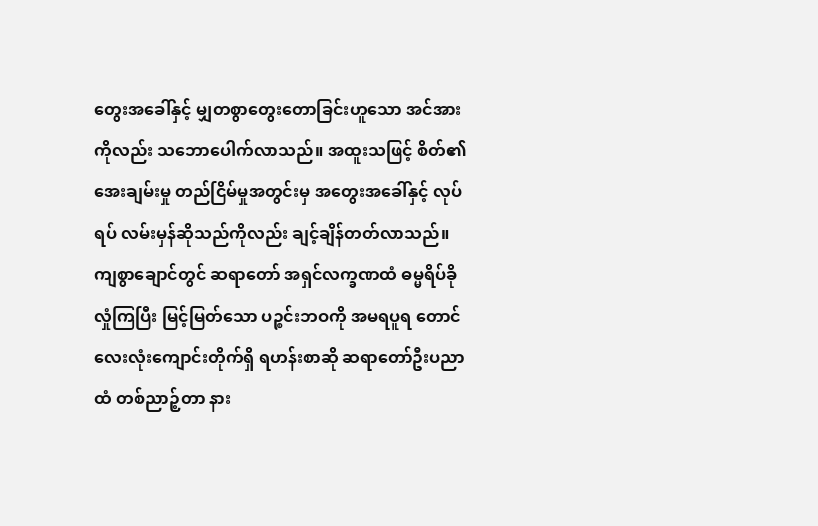တွေးအခေါ်နှင့် မျှတစွာတွေးတောခြင်းဟူသော အင်အား ကိုလည်း သဘောပေါက်လာသည်။ အထူးသဖြင့် စိတ်၏ အေးချမ်းမှု တည်ငြိမ်မှုအတွင်းမှ အတွေးအခေါ်နှင့် လုပ်ရပ် လမ်းမှန်ဆိုသည်ကိုလည်း ချင့်ချိန်တတ်လာသည်။ ကျစွာချောင်တွင် ဆရာတော် အရှင်လက္ခဏထံ ဓမ္မရိပ်ခိုလှုံကြပြီး မြင့်မြတ်သော ပဉ္စင်းဘဝကို အမရပူရ တောင်လေးလုံးကျောင်းတိုက်ရှိ ရဟန်းစာဆို ဆရာတော်ဦးပညာထံ တစ်ညာဉ့်တာ နား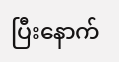ပြီးနောက်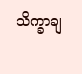သိက္ခာချ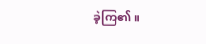ခဲ့ကြ၏။